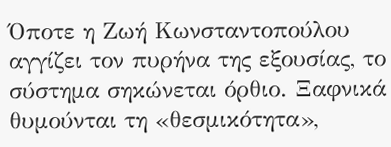Όποτε η Ζωή Κωνσταντοπούλου αγγίζει τον πυρήνα της εξουσίας, το σύστημα σηκώνεται όρθιο. Ξαφνικά θυμούνται τη «θεσμικότητα»,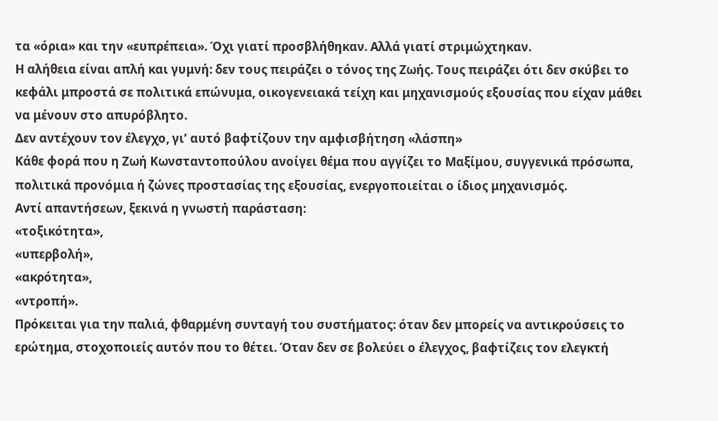τα «όρια» και την «ευπρέπεια». Όχι γιατί προσβλήθηκαν. Αλλά γιατί στριμώχτηκαν.
Η αλήθεια είναι απλή και γυμνή: δεν τους πειράζει ο τόνος της Ζωής. Τους πειράζει ότι δεν σκύβει το κεφάλι μπροστά σε πολιτικά επώνυμα, οικογενειακά τείχη και μηχανισμούς εξουσίας που είχαν μάθει να μένουν στο απυρόβλητο.
Δεν αντέχουν τον έλεγχο, γι’ αυτό βαφτίζουν την αμφισβήτηση «λάσπη»
Κάθε φορά που η Ζωή Κωνσταντοπούλου ανοίγει θέμα που αγγίζει το Μαξίμου, συγγενικά πρόσωπα, πολιτικά προνόμια ή ζώνες προστασίας της εξουσίας, ενεργοποιείται ο ίδιος μηχανισμός.
Αντί απαντήσεων, ξεκινά η γνωστή παράσταση:
«τοξικότητα»,
«υπερβολή»,
«ακρότητα»,
«ντροπή».
Πρόκειται για την παλιά, φθαρμένη συνταγή του συστήματος: όταν δεν μπορείς να αντικρούσεις το ερώτημα, στοχοποιείς αυτόν που το θέτει. Όταν δεν σε βολεύει ο έλεγχος, βαφτίζεις τον ελεγκτή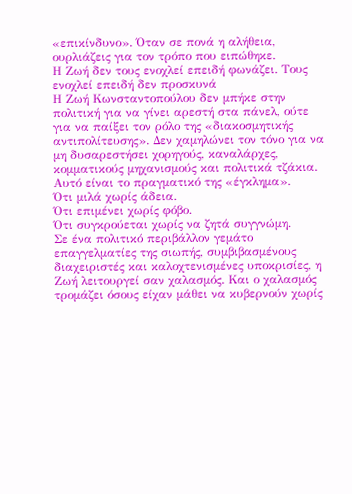«επικίνδυνο». Όταν σε πονά η αλήθεια, ουρλιάζεις για τον τρόπο που ειπώθηκε.
Η Ζωή δεν τους ενοχλεί επειδή φωνάζει. Τους ενοχλεί επειδή δεν προσκυνά
Η Ζωή Κωνσταντοπούλου δεν μπήκε στην πολιτική για να γίνει αρεστή στα πάνελ, ούτε για να παίξει τον ρόλο της «διακοσμητικής αντιπολίτευσης». Δεν χαμηλώνει τον τόνο για να μη δυσαρεστήσει χορηγούς, καναλάρχες, κομματικούς μηχανισμούς και πολιτικά τζάκια.
Αυτό είναι το πραγματικό της «έγκλημα».
Ότι μιλά χωρίς άδεια.
Ότι επιμένει χωρίς φόβο.
Ότι συγκρούεται χωρίς να ζητά συγγνώμη.
Σε ένα πολιτικό περιβάλλον γεμάτο επαγγελματίες της σιωπής, συμβιβασμένους διαχειριστές και καλοχτενισμένες υποκρισίες, η Ζωή λειτουργεί σαν χαλασμός. Και ο χαλασμός τρομάζει όσους είχαν μάθει να κυβερνούν χωρίς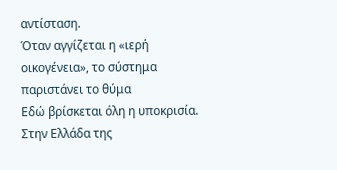αντίσταση.
Όταν αγγίζεται η «ιερή οικογένεια», το σύστημα παριστάνει το θύμα
Εδώ βρίσκεται όλη η υποκρισία.
Στην Ελλάδα της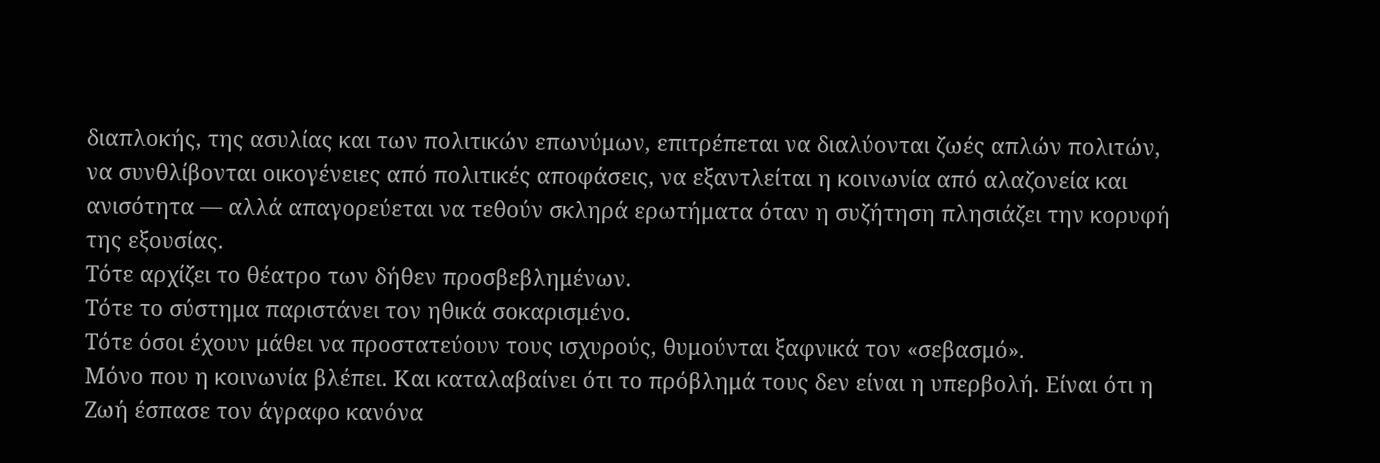διαπλοκής, της ασυλίας και των πολιτικών επωνύμων, επιτρέπεται να διαλύονται ζωές απλών πολιτών, να συνθλίβονται οικογένειες από πολιτικές αποφάσεις, να εξαντλείται η κοινωνία από αλαζονεία και ανισότητα — αλλά απαγορεύεται να τεθούν σκληρά ερωτήματα όταν η συζήτηση πλησιάζει την κορυφή της εξουσίας.
Τότε αρχίζει το θέατρο των δήθεν προσβεβλημένων.
Τότε το σύστημα παριστάνει τον ηθικά σοκαρισμένο.
Τότε όσοι έχουν μάθει να προστατεύουν τους ισχυρούς, θυμούνται ξαφνικά τον «σεβασμό».
Μόνο που η κοινωνία βλέπει. Και καταλαβαίνει ότι το πρόβλημά τους δεν είναι η υπερβολή. Είναι ότι η Ζωή έσπασε τον άγραφο κανόνα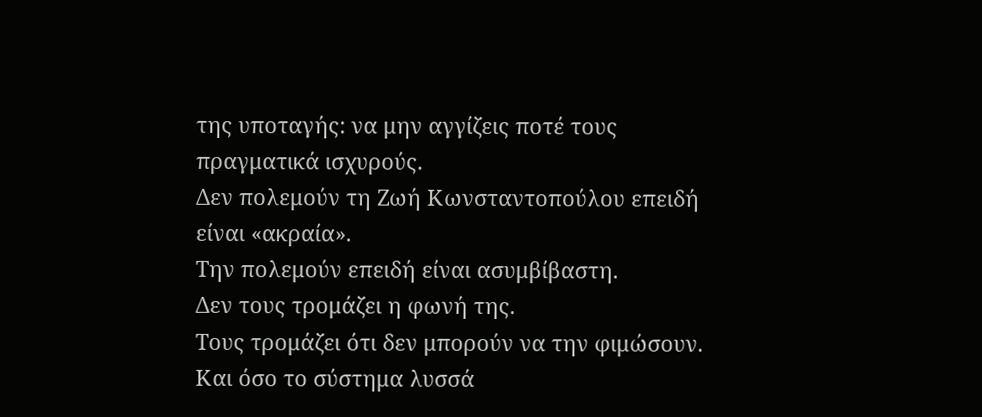της υποταγής: να μην αγγίζεις ποτέ τους πραγματικά ισχυρούς.
Δεν πολεμούν τη Ζωή Κωνσταντοπούλου επειδή είναι «ακραία».
Την πολεμούν επειδή είναι ασυμβίβαστη.
Δεν τους τρομάζει η φωνή της.
Τους τρομάζει ότι δεν μπορούν να την φιμώσουν.
Και όσο το σύστημα λυσσά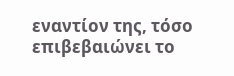εναντίον της, τόσο επιβεβαιώνει το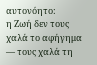αυτονόητο:
η Ζωή δεν τους χαλά το αφήγημα — τους χαλά τη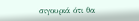σιγουριά ότι θα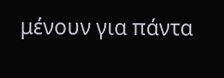μένουν για πάντα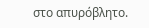στο απυρόβλητο.